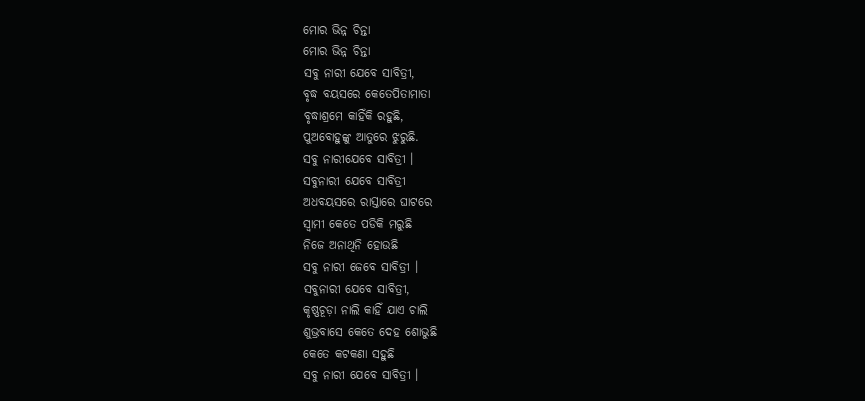ମୋର ଭିନ୍ନ ଚିନ୍ତା
ମୋର ଭିନ୍ନ ଚିନ୍ତା
ସବୁ ନାରୀ ଯେବେ ସାବିତ୍ରୀ,
ବୃଦ୍ଧ ବୟସରେ କେତେପିତାମାତା
ବୃଦ୍ଧାଶ୍ରମେ କାହିଁକି ରହୁଛି,
ପୁଅବୋହୁଙ୍କୁ ଆତୁରେ ଝୁରୁଛି.
ସବୁ ନାରୀଯେବେ ସାବିତ୍ରୀ ।
ସବୁନାରୀ ଯେବେ ସାବିତ୍ରୀ
ଅଧବୟସରେ ରାସ୍ତାରେ ଘାଟରେ
ସ୍ୱାମୀ କେତେ ପଡିକି ମରୁଛି
ନିଜେ ଅନାଥିନି ହୋଉଛି
ସବୁ ନାରୀ ଜେବେ ସାବିତ୍ରୀ ।
ସବୁନାରୀ ଯେବେ ସାବିତ୍ରୀ,
କୃଷ୍ଣଚୂଡ଼ା ନାଲି କାହିଁ ଯାଏ ଚାଲି
ଶୁଭ୍ରବାସେ କେତେ ଦେହ ଶୋଭୁଛି
କେତେ କଟକଣା ସହୁଛି
ସବୁ ନାରୀ ଯେବେ ସାବିତ୍ରୀ ।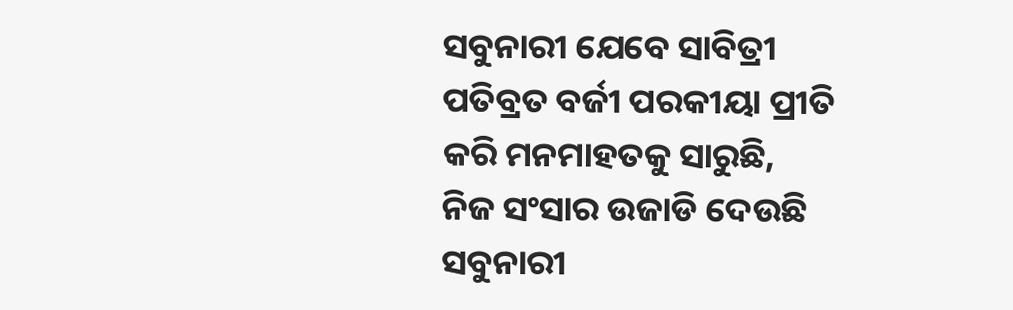ସବୁନାରୀ ଯେବେ ସାବିତ୍ରୀ
ପତିବ୍ରତ ବର୍ଜୀ ପରକୀୟା ପ୍ରୀତି
କରି ମନମାହତକୁ ସାରୁଛି,
ନିଜ ସଂସାର ଉଜାଡି ଦେଉଛି
ସବୁନାରୀ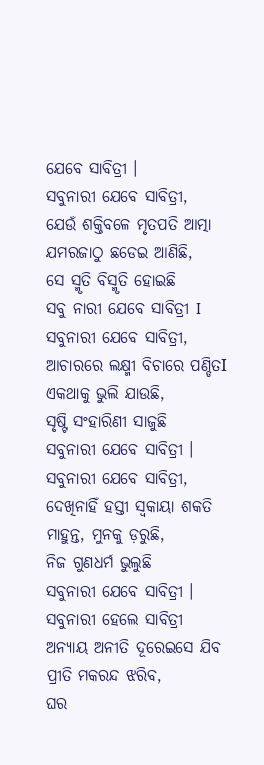ଯେବେ ସାବିତ୍ରୀ ।
ସବୁନାରୀ ଯେବେ ସାବିତ୍ରୀ,
ଯେଉଁ ଶକ୍ତିବଳେ ମୃତପତି ଆତ୍ମା
ଯମରଜାଠୁ ଛଡେଇ ଆଣିଛି,
ସେ ସ୍ମୃତି ବିସ୍ମୃତି ହୋଇଛି
ସବୁ ନାରୀ ଯେବେ ସାବିତ୍ରୀ I
ସବୁନାରୀ ଯେବେ ସାବିତ୍ରୀ,
ଆଚାରରେ ଲକ୍ଷ୍ମୀ ବିଚାରେ ପଣ୍ଡିତI
ଏକଥାକୁ ଭୁଲି ଯାଉଛି,
ସୃଷ୍ଟି ସଂହାରିଣୀ ସାଜୁଛି
ସବୁନାରୀ ଯେବେ ସାବିତ୍ରୀ ।
ସବୁନାରୀ ଯେବେ ସାବିତ୍ରୀ,
ଦେଖିନାହିଁ ହସ୍ତୀ ସ୍ୱକାୟା ଶକତି
ମାହୁନ୍ତ, ମୁନକୁ ଡ଼ରୁଛି,
ନିଜ ଗୁଣଧର୍ମ ଭୁଲୁଛି
ସବୁନାରୀ ଯେବେ ସାବିତ୍ରୀ ।
ସବୁନାରୀ ହେଲେ ସାବିତ୍ରୀ
ଅନ୍ୟାୟ ଅନୀତି ଦୂରେଇସେ ଯିବ
ପ୍ରୀତି ମକରନ୍ଦ ଝରିବ,
ଘର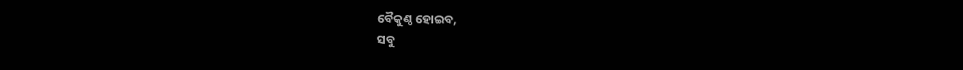ବୈକୁଣ୍ଠ ହୋଇବ,
ସବୁ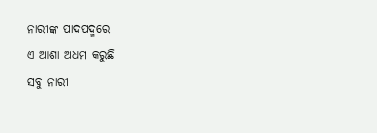ନାରୀଙ୍କ ପାଦପଦ୍ମରେ
ଏ ଆଶା ଅଧମ କରୁଛି
ସବୁ ନାରୀ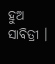ହୁଅ ସାବିତ୍ରୀ ।